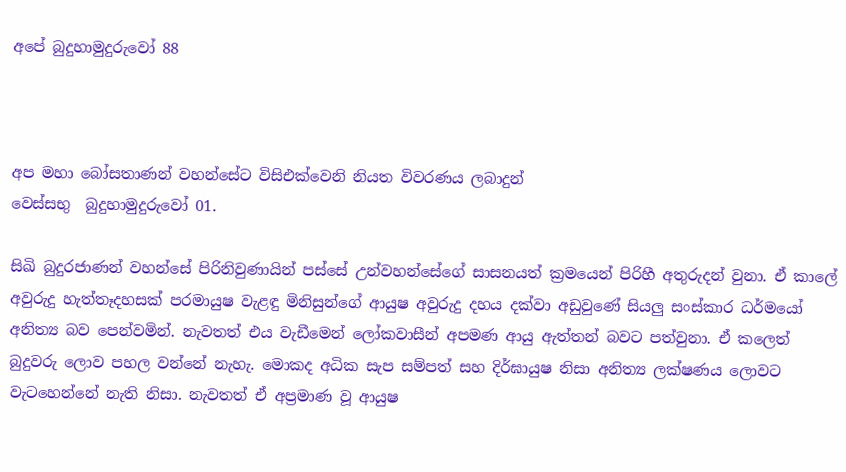අපේ බුදුහාමුදුරුවෝ 88



අප මහා බෝසතාණන් වහන්සේට විසිඑක්වෙනි නියත විවරණය ලබාදුන්
වෙස්සභු  බුදුහාමුදුරුවෝ 01.

සිඛි බුදුරජාණන් වහන්සේ පිරිනිවුණායින් පස්සේ උන්වහන්සේගේ සාසනයත් ක්‍රමයෙන් පිරිහී අතුරුදන් වුනා. ඒ කාලේ අවුරුදු හැත්තෑදහසක් පරමායුෂ වැළඳු මිනිසුන්ගේ ආයුෂ අවුරුදු දහය දක්වා අඩුවුණේ සියලු සංස්කාර ධර්මයෝ අනිත්‍ය බව පෙන්වමින්. නැවතත් එය වැඩීමෙන් ලෝකවාසීන් අපමණ ආයු ඇත්තන් බවට පත්වුනා. ඒ කලෙත් බුදුවරු ලොව පහල වන්නේ නැහැ. මොකද අධික සැප සම්පත් සහ දිර්ඝායුෂ නිසා අනිත්‍ය ලක්ෂණය ලොවට වැටහෙන්නේ නැති නිසා. නැවතත් ඒ අප්‍රමාණ වූ ආයුෂ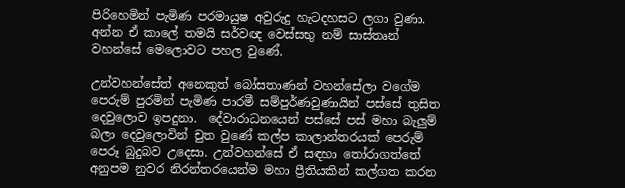පිරිහෙමින් පැමිණ පරමායුෂ අවුරුදු හැටදහසට ලගා වුණා. අන්න ඒ කාලේ තමයි සර්වඥ වෙස්සභු නම් සාස්තෘන් වහන්සේ මෙලොවට පහල වුණේ.

උන්වහන්සේත් අනෙකුත් බෝසතාණන් වහන්සේලා වගේම පෙරුම් පුරමින් පැමිණ පාරමී සම්පුර්ණවුණායින් පස්සේ තුසිත දෙවුලොව ඉපදුනා.  දේවාරාධනයෙන් පස්සේ පස් මහා බැලුම් බලා දෙවුලොවින් චුත වුණේ කල්ප කාලාන්තරයක් පෙරුම් පෙරූ බුදුබව උදෙසා. උන්වහන්සේ ඒ සඳහා තෝරාගත්තේ අනුපම නුවර නිරන්තරයෙන්ම මහා ප්‍රීතියකින් කල්ගත කරන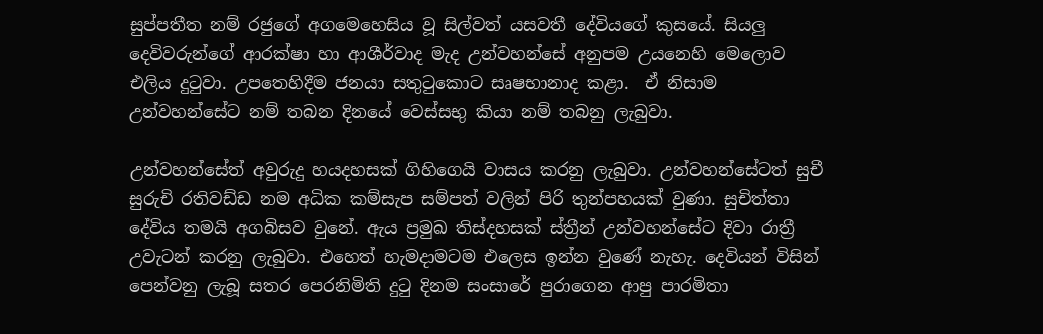සුප්පතීත නම් රජුගේ අගමෙහෙසිය වූ සිල්වත් යසවතී දේවියගේ කුසයේ. සියලු දෙවිවරුන්ගේ ආරක්ෂා හා ආශීර්වාද මැද උන්වහන්සේ අනුපම උයනෙහි මෙලොව එලිය දුටුවා. උපතෙහිදීම ජනයා සතුටුකොට සෘෂභානාද කළා.  ඒ නිසාම උන්වහන්සේට නම් තබන දිනයේ වෙස්සභු කියා නම් තබනු ලැබුවා.

උන්වහන්සේත් අවුරුදු හයදහසක් ගිහිගෙයි වාසය කරනු ලැබුවා. උන්වහන්සේටත් සුචී සුරුචි රතිවඩ්ඩ නම අධික කම්සැප සම්පත් වලින් පිරි තුන්පහයක් වුණා. සුචිත්තා දේවිය තමයි අගබිසව වුනේ. ඇය ප්‍රමුඛ තිස්දහසක් ස්ත්‍රීන් උන්වහන්සේට දිවා රාත්‍රී උවැටන් කරනු ලැබුවා. එහෙත් හැමදාමටම එලෙස ඉන්න වුණේ නැහැ. දෙවියන් විසින් පෙන්වනු ලැබූ සතර පෙරනිමිති දුටු දිනම සංසාරේ පුරාගෙන ආපු පාරමිතා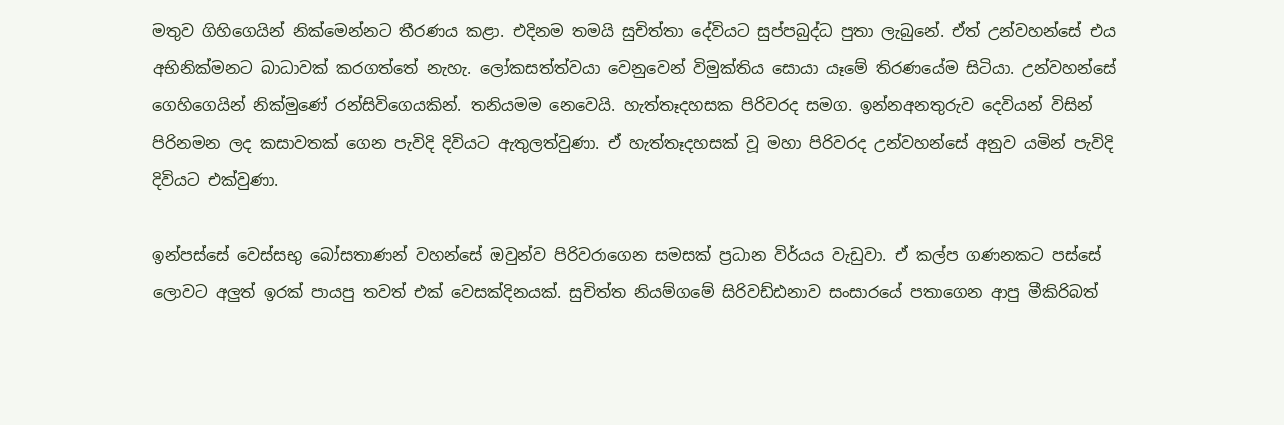මතුව ගිහිගෙයින් නික්මෙන්නට තීරණය කළා. එදිනම තමයි සුචිත්තා දේවියට සුප්පබුද්ධ පුතා ලැබුනේ. ඒත් උන්වහන්සේ එය අභිනික්මනට බාධාවක් කරගත්තේ නැහැ. ලෝකසත්ත්වයා වෙනුවෙන් විමුක්තිය සොයා යෑමේ තිරණයේම සිටියා. උන්වහන්සේ ගෙහිගෙයින් නික්මුණේ රන්සිවිගෙයකින්. තනියමම නෙවෙයි. හැත්තෑදහසක පිරිවරද සමග. ඉන්නඅනතුරුව දෙවියන් විසින් පිරිනමන ලද කසාවතක් ගෙන පැවිදි දිවියට ඇතුලත්වුණා. ඒ හැත්තෑදහසක් වූ මහා පිරිවරද උන්වහන්සේ අනුව යමින් පැවිදි දිවියට එක්වුණා.

ඉන්පස්සේ වෙස්සභු බෝසතාණන් වහන්සේ ඔවුන්ව පිරිවරාගෙන සමසක් ප්‍රධාන විර්යය වැඩුවා. ඒ කල්ප ගණනකට පස්සේ ලොවට අලුත් ඉරක් පායපු තවත් එක් වෙසක්දිනයක්. සුචිත්ත නියම්ගමේ සිරිවඩ්ඪනාව සංසාරයේ පතාගෙන ආපු මීකිරිබත්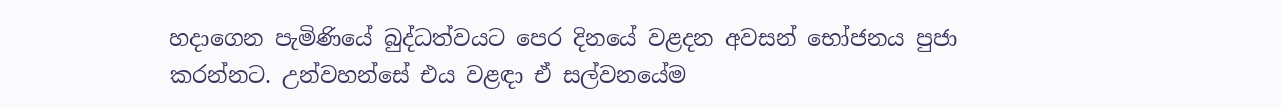හදාගෙන පැමිණියේ බුද්ධත්වයට පෙර දිනයේ වළදන අවසන් භෝජනය පුජා කරන්නට. උන්වහන්සේ එය වළඳා ඒ සල්වනයේම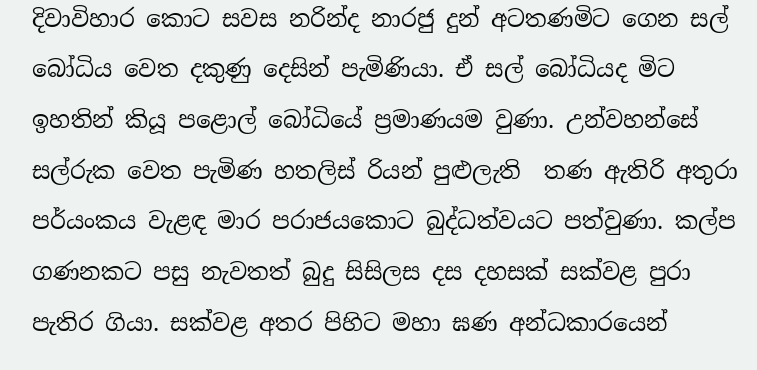දිවාවිහාර කොට සවස නරින්ද නාරජු දුන් අටතණමිට ගෙන සල් බෝධිය වෙත දකුණු දෙසින් පැමිණියා. ඒ සල් බෝධියද මිට ඉහතින් කියූ පළොල් බෝධියේ ප්‍රමාණයම වුණා. උන්වහන්සේ සල්රුක වෙත පැමිණ හතලිස් රියන් පුළුලැති  තණ ඇතිරි අතුරා පර්යංකය වැළඳ මාර පරාජයකොට බුද්ධත්වයට පත්වුණා. කල්ප ගණනකට පසු නැවතත් බුදු සිසිලස දස දහසක් සක්වළ පුරා පැතිර ගියා. සක්වළ අතර පිහිට මහා ඝණ අන්ධකාරයෙන්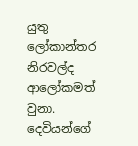යුතු ලෝකාන්තර නිරවල්ද ආලෝකමත් වුනා. දෙවියන්ගේ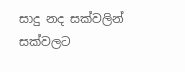සාදු නද සක්වලින් සක්වලට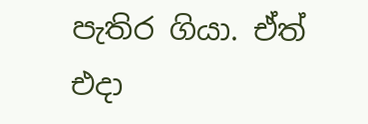පැතිර ගියා. ඒත් එදා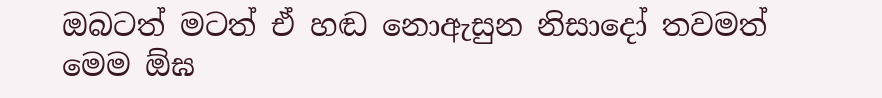ඔබටත් මටත් ඒ හඬ නොඇසුන නිසාදෝ තවමත් මෙම ඕඝ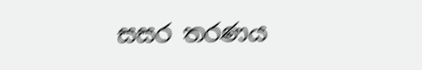සසර තරණය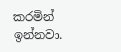කරමින් ඉන්නවා.